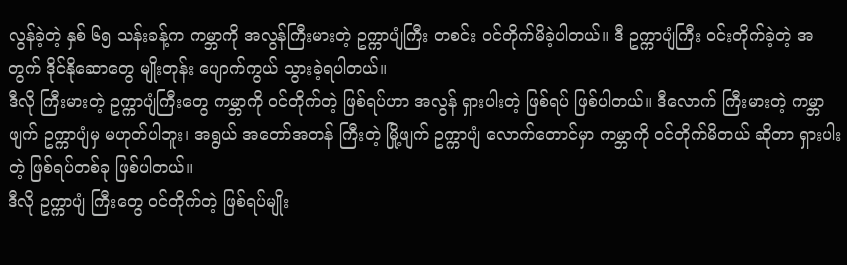လွန်ခဲ့တဲ့ နှစ် ၆၅ သန်းခန့်က ကမ္ဘာကို အလွန်ကြီးမားတဲ့ ဥက္ကာပျံကြီး တစင်း ဝင်တိုက်မိခဲ့ပါတယ်။ ဒီ ဥက္ကာပျံကြီး ဝင်းတိုက်ခဲ့တဲ့ အတွက် ဒိုင်နိုဆောတွေ မျိုးတုန်း ပျောက်ကွယ် သွားခဲ့ရပါတယ်။
ဒီလို ကြီးမားတဲ့ ဥက္ကာပျံကြီးတွေ ကမ္ဘာကို ဝင်တိုက်တဲ့ ဖြစ်ရပ်ဟာ အလွန် ရှားပါးတဲ့ ဖြစ်ရပ် ဖြစ်ပါတယ်။ ဒီလောက် ကြီးမားတဲ့ ကမ္ဘာဖျက် ဥက္ကာပျံမှ မဟုတ်ပါဘူး၊ အရွယ် အတော်အတန် ကြီးတဲ့ မြို့ဖျက် ဥက္ကာပျံ လောက်တောင်မှာ ကမ္ဘာကို ဝင်တိုက်မိတယ် ဆိုတာ ရှားပါးတဲ့ ဖြစ်ရပ်တစ်ခု ဖြစ်ပါတယ်။
ဒီလို ဥက္ကာပျံ ကြီးတွေ ဝင်တိုက်တဲ့ ဖြစ်ရပ်မျိုး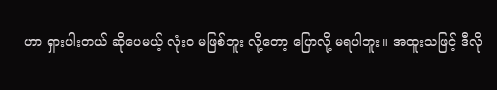ဟာ ရှားပါးတယ် ဆိုပေမယ့် လုံးဝ မဖြစ်ဘူး လို့တော့ ပြောလို့ မရပါဘူး။ အထူးသဖြင့် ဒီလို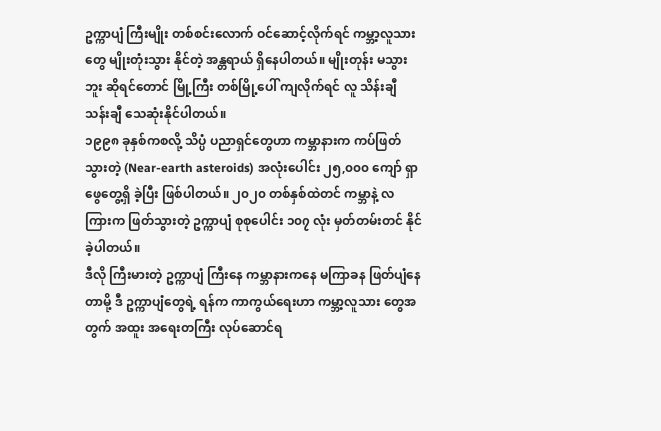ဥက္ကာပျံ ကြီးမျိုး တစ်စင်းလောက် ဝင်ဆောင့်လိုက်ရင် ကမ္ဘာ့လူသားတွေ မျိုးတုံးသွား နိုင်တဲ့ အန္တရာယ် ရှိနေပါတယ်။ မျိုးတုန်း မသွားဘူး ဆိုရင်တောင် မြို့ကြီး တစ်မြို့ပေါ် ကျလိုက်ရင် လူ သိန်းချီ သန်းချီ သေဆုံးနိုင်ပါတယ်။
၁၉၉၈ ခုနှစ်ကစလို့ သိပ္ပံ ပညာရှင်တွေဟာ ကမ္ဘာနားက ကပ်ဖြတ်သွားတဲ့ (Near-earth asteroids) အလုံးပေါင်း ၂၅,၀၀၀ ကျော် ရှာဖွေတွေ့ရှိ ခဲ့ပြီး ဖြစ်ပါတယ်။ ၂၀၂၀ တစ်နှစ်ထဲတင် ကမ္ဘာနဲ့ လ ကြားက ဖြတ်သွားတဲ့ ဥက္ကာပျံ စုစုပေါင်း ၁၀၇ လုံး မှတ်တမ်းတင် နိုင်ခဲ့ပါတယ်။
ဒီလို ကြီးမားတဲ့ ဥက္ကာပျံ ကြီးနေ ကမ္ဘာနားကနေ မကြာခန ဖြတ်ပျံနေတာမို့ ဒီ ဥက္ကာပျံတွေရဲ့ ရန်က ကာကွယ်ရေးဟာ ကမ္ဘာ့လူသား တွေအတွက် အထူး အရေးတကြီး လုပ်ဆောင်ရ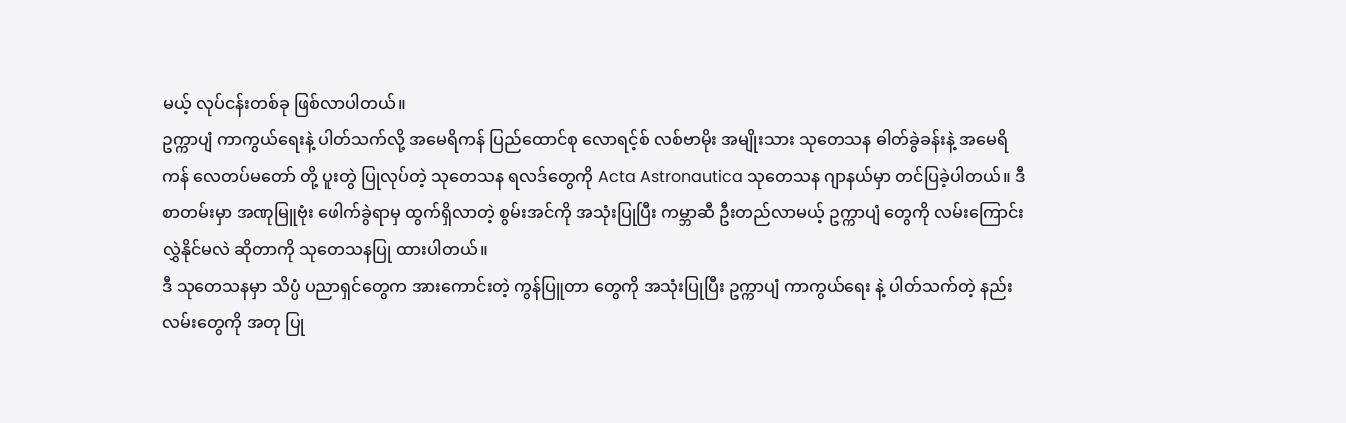မယ့် လုပ်ငန်းတစ်ခု ဖြစ်လာပါတယ်။
ဥက္ကာပျံ ကာကွယ်ရေးနဲ့ ပါတ်သက်လို့ အမေရိကန် ပြည်ထောင်စု လောရင့်စ် လစ်ဗာမိုး အမျိုးသား သုတေသန ဓါတ်ခွဲခန်းနဲ့ အမေရိကန် လေတပ်မတော် တို့ ပူးတွဲ ပြုလုပ်တဲ့ သုတေသန ရလဒ်တွေကို Acta Astronautica သုတေသန ဂျာနယ်မှာ တင်ပြခဲ့ပါတယ်။ ဒီစာတမ်းမှာ အဏုမြူဗုံး ဖေါက်ခွဲရာမှ ထွက်ရှိလာတဲ့ စွမ်းအင်ကို အသုံးပြုပြီး ကမ္ဘာဆီ ဦးတည်လာမယ့် ဥက္ကာပျံ တွေကို လမ်းကြောင်းလွှဲနိုင်မလဲ ဆိုတာကို သုတေသနပြု ထားပါတယ်။
ဒီ သုတေသနမှာ သိပ္ပံ ပညာရှင်တွေက အားကောင်းတဲ့ ကွန်ပြူတာ တွေကို အသုံးပြုပြီး ဥက္ကာပျံ ကာကွယ်ရေး နဲ့ ပါတ်သက်တဲ့ နည်းလမ်းတွေကို အတု ပြု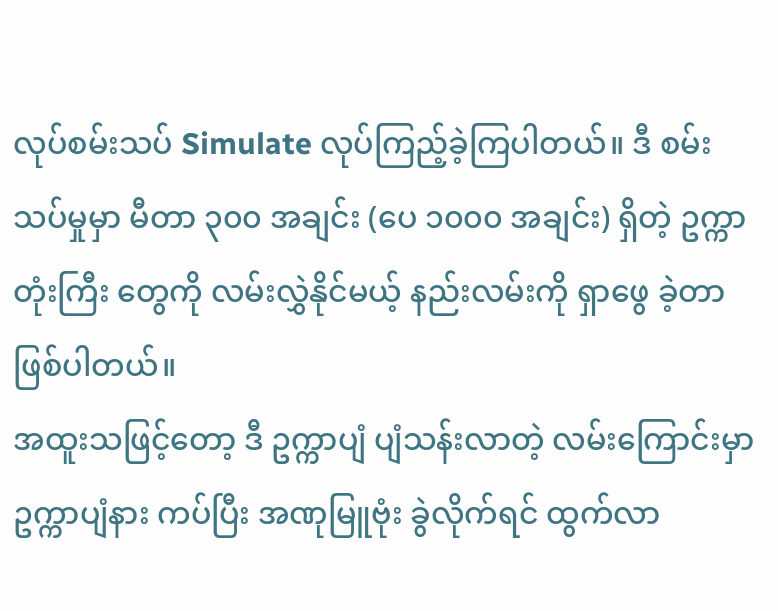လုပ်စမ်းသပ် Simulate လုပ်ကြည့်ခဲ့ကြပါတယ်။ ဒီ စမ်းသပ်မှုမှာ မီတာ ၃၀၀ အချင်း (ပေ ၁၀၀၀ အချင်း) ရှိတဲ့ ဥက္ကာတုံးကြီး တွေကို လမ်းလွှဲနိုင်မယ့် နည်းလမ်းကို ရှာဖွေ ခဲ့တာ ဖြစ်ပါတယ်။
အထူးသဖြင့်တော့ ဒီ ဥက္ကာပျံ ပျံသန်းလာတဲ့ လမ်းကြောင်းမှာ ဥက္ကာပျံနား ကပ်ပြီး အဏုမြူဗုံး ခွဲလိုက်ရင် ထွက်လာ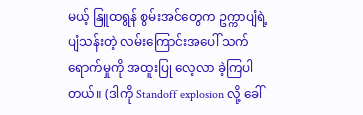မယ့် နြူထရွန် စွမ်းအင်တွေက ဥက္ကာပျံရဲ့ ပျံသန်းတဲ့ လမ်းကြောင်းအပေါ် သက်ရောက်မှုကို အထူးပြု လေ့လာ ခဲ့ကြပါတယ်။ (ဒါကို Standoff explosion လို့ ခေါ်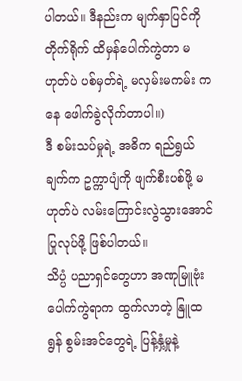ပါတယ်။ ဒီနည်းက မျက်နှာပြင်ကို တိုက်ရိုက် ထိမှန်ပေါက်ကွဲတာ မဟုတ်ပဲ ပစ်မှတ်ရဲ့ မလှမ်းမကမ်း ကနေ ဖေါက်ခွဲလိုက်တာပါ။)
ဒီ စမ်းသပ်မှုရဲ့ အဓိက ရည်ရွယ်ချက်က ဥက္ကာပျံကို ဖျက်စီးပစ်ဖို့ မဟုတ်ပဲ လမ်းကြောင်းလွဲသွားအောင် ပြုလုပ်ဖို့ ဖြစ်ပါတယ်။
သိပ္ပံ ပညာရှင်တွေဟာ အဏုမြူဗုံး ပေါက်ကွဲရာက ထွက်လာတဲ့ နြူထရွန် စွမ်းအင်တွေရဲ့ ပြန့်နှံ့မှုနဲ့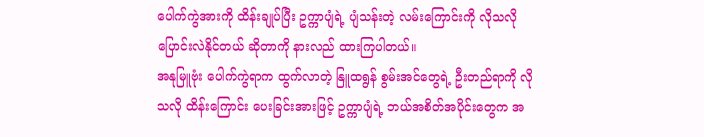ပေါက်ကွဲအားကို ထိန်းချုပ်ပြီး ဥက္ကာပျံရဲ့ ပျံသန်းတဲ့ လမ်းကြောင်းကို လိုသလို ပြောင်းလဲနိုင်တယ် ဆိုတာကို နားလည် ထားကြပါတယ်။
အနုမြူဗုံး ပေါက်ကွဲရာက ထွက်လာတဲ့ နြူထရွန် စွမ်းအင်တွေရဲ့ ဦးတည်ရာကို လိုသလို ထိန်းကြောင်း ပေးခြင်းအားဖြင့် ဥက္ကာပျံရဲ့ ဘယ်အစိတ်အပိုင်းတွေက အ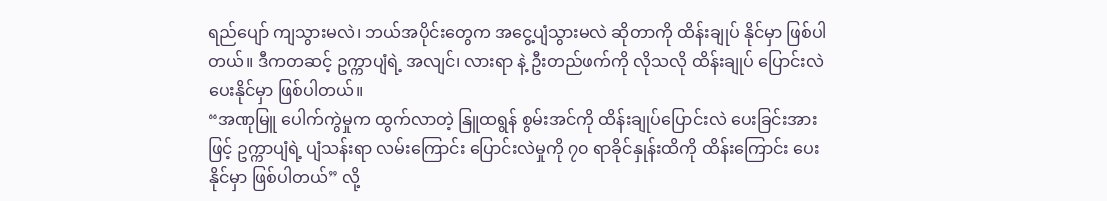ရည်ပျော် ကျသွားမလဲ၊ ဘယ်အပိုင်းတွေက အငွေ့ပျံသွားမလဲ ဆိုတာကို ထိန်းချုပ် နိုင်မှာ ဖြစ်ပါတယ်။ ဒီကတဆင့် ဥက္ကာပျံရဲ့ အလျင်၊ လားရာ နဲ့ ဦးတည်ဖက်ကို လိုသလို ထိန်းချုပ် ပြောင်းလဲ ပေးနိုင်မှာ ဖြစ်ပါတယ်။
“အဏုမြူ ပေါက်ကွဲမှုက ထွက်လာတဲ့ နြူထရွန် စွမ်းအင်ကို ထိန်းချုပ်ပြောင်းလဲ ပေးခြင်းအားဖြင့် ဥက္ကာပျံရဲ့ ပျံသန်းရာ လမ်းကြောင်း ပြောင်းလဲမှုကို ၇၀ ရာခိုင်နှုန်းထိကို ထိန်းကြောင်း ပေးနိုင်မှာ ဖြစ်ပါတယ်” လို့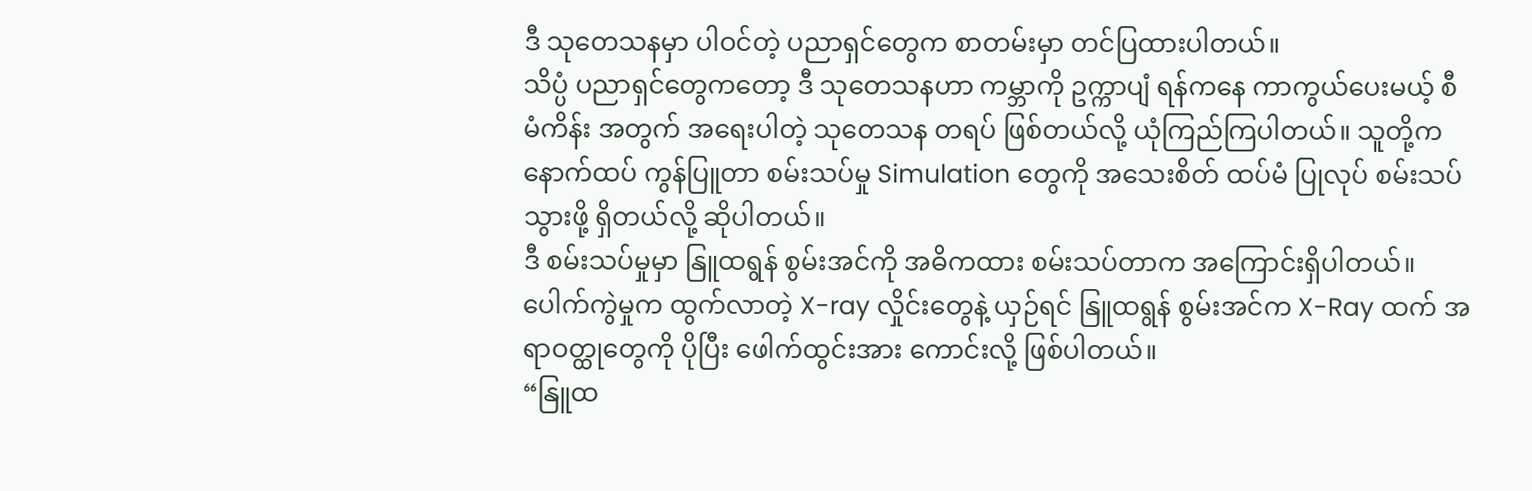ဒီ သုတေသနမှာ ပါဝင်တဲ့ ပညာရှင်တွေက စာတမ်းမှာ တင်ပြထားပါတယ်။
သိပ္ပံ ပညာရှင်တွေကတော့ ဒီ သုတေသနဟာ ကမ္ဘာကို ဥက္ကာပျံ ရန်ကနေ ကာကွယ်ပေးမယ့် စီမံကိန်း အတွက် အရေးပါတဲ့ သုတေသန တရပ် ဖြစ်တယ်လို့ ယုံကြည်ကြပါတယ်။ သူတို့က နောက်ထပ် ကွန်ပြူတာ စမ်းသပ်မှု Simulation တွေကို အသေးစိတ် ထပ်မံ ပြုလုပ် စမ်းသပ်သွားဖို့ ရှိတယ်လို့ ဆိုပါတယ်။
ဒီ စမ်းသပ်မှုမှာ နြူထရွန် စွမ်းအင်ကို အဓိကထား စမ်းသပ်တာက အကြောင်းရှိပါတယ်။ ပေါက်ကွဲမှုက ထွက်လာတဲ့ X-ray လှိုင်းတွေနဲ့ ယှဉ်ရင် နြူထရွန် စွမ်းအင်က X-Ray ထက် အရာဝတ္ထုတွေကို ပိုပြီး ဖေါက်ထွင်းအား ကောင်းလို့ ဖြစ်ပါတယ်။
“နြူထ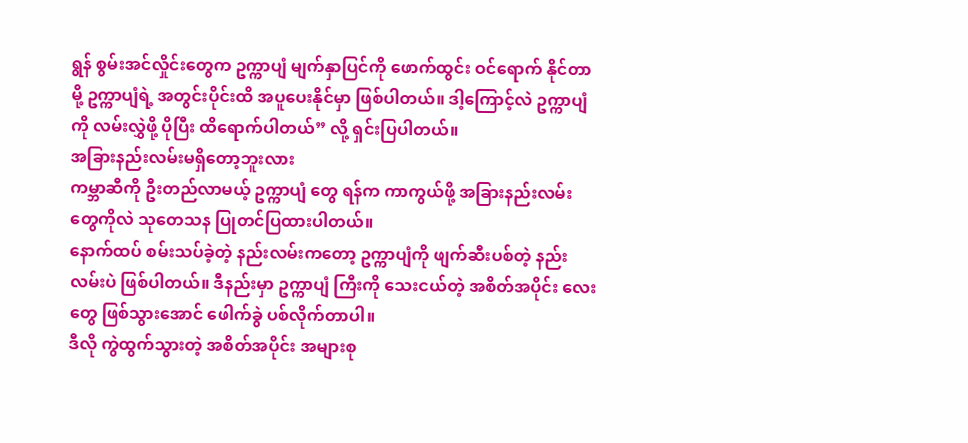ရွန် စွမ်းအင်လှိုင်းတွေက ဥက္ကာပျံ မျက်နှာပြင်ကို ဖောက်ထွင်း ဝင်ရောက် နိုင်တာမို့ ဥက္ကာပျံရဲ့ အတွင်းပိုင်းထိ အပူပေးနိုင်မှာ ဖြစ်ပါတယ်။ ဒါ့ကြောင့်လဲ ဥက္ကာပျံကို လမ်းလွှဲဖို့ ပိုပြီး ထိရောက်ပါတယ်” လို့ ရှင်းပြပါတယ်။
အခြားနည်းလမ်းမရှိတော့ဘူးလား
ကမ္ဘာဆီကို ဦးတည်လာမယ့် ဥက္ကာပျံ တွေ ရန်က ကာကွယ်ဖို့ အခြားနည်းလမ်း တွေကိုလဲ သုတေသန ပြုတင်ပြထားပါတယ်။
နောက်ထပ် စမ်းသပ်ခဲ့တဲ့ နည်းလမ်းကတော့ ဥက္ကာပျံကို ဖျက်ဆီးပစ်တဲ့ နည်းလမ်းပဲ ဖြစ်ပါတယ်။ ဒီနည်းမှာ ဥက္ကာပျံ ကြီးကို သေးငယ်တဲ့ အစိတ်အပိုင်း လေးတွေ ဖြစ်သွားအောင် ဖေါက်ခွဲ ပစ်လိုက်တာပါ။
ဒီလို ကွဲထွက်သွားတဲ့ အစိတ်အပိုင်း အများစု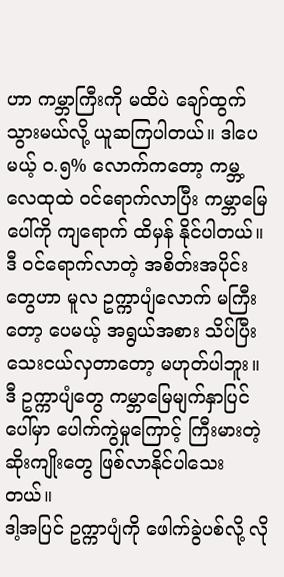ဟာ ကမ္ဘာကြီးကို မထိပဲ ချော်ထွက်သွားမယ်လို့ ယူဆကြပါတယ်။ ဒါပေမယ့် ၀.၅% လောက်ကတော့ ကမ္ဘ့လေထုထဲ ဝင်ရောက်လာပြီး ကမ္ဘာမြေပေါ်ကို ကျရောက် ထိမှန် နိုင်ပါတယ်။
ဒီ ဝင်ရောက်လာတဲ့ အစိတ်းအပိုင်းတွေဟာ မူလ ဥက္ကာပျံလောက် မကြီးတော့ ပေမယ့် အရွယ်အစား သိပ်ပြီး သေးငယ်လှတာတော့ မဟုတ်ပါဘူး။ ဒီ ဥက္ကာပျံတွေ ကမ္ဘာမြေမျက်နှာပြင်ပေါ်မှာ ပေါက်ကွဲမှုကြောင့် ကြီးမားတဲ့ ဆိုးကျိုးတွေ ဖြစ်လာနိုင်ပါသေးတယ်။
ဒါ့အပြင် ဥက္ကာပျံကို ဖေါက်ခွဲပစ်လို့ လို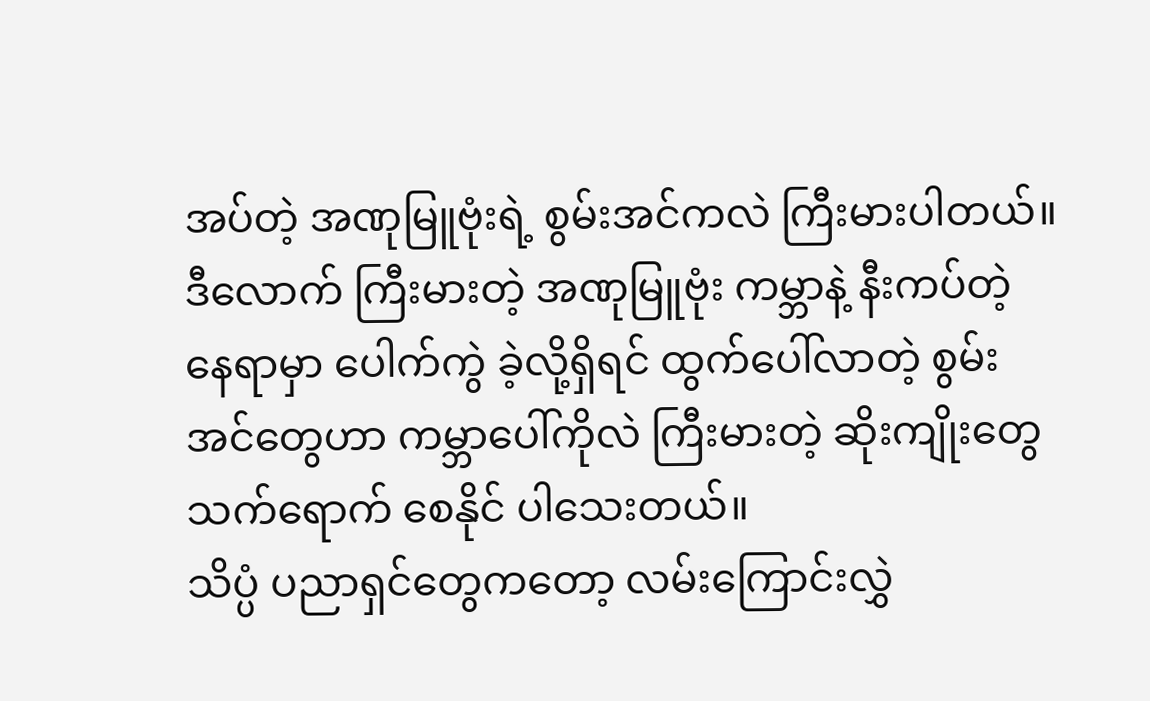အပ်တဲ့ အဏုမြူဗုံးရဲ့ စွမ်းအင်ကလဲ ကြီးမားပါတယ်။ ဒီလောက် ကြီးမားတဲ့ အဏုမြူဗုံး ကမ္ဘာနဲ့ နီးကပ်တဲ့ နေရာမှာ ပေါက်ကွဲ ခဲ့လို့ရှိရင် ထွက်ပေါ်လာတဲ့ စွမ်းအင်တွေဟာ ကမ္ဘာပေါ်ကိုလဲ ကြီးမားတဲ့ ဆိုးကျိုးတွေ သက်ရောက် စေနိုင် ပါသေးတယ်။
သိပ္ပံ ပညာရှင်တွေကတော့ လမ်းကြောင်းလွှဲ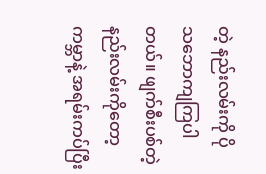တဲ့ နည်းလမ်းကို ပို သဘောကျကြပါတယ်။ ဖျက်စီးပစ်တဲ့ နည်းလမ်းကိုတော့ ကမ္ဘာနဲ့ အရမ်းကပ်ပြီး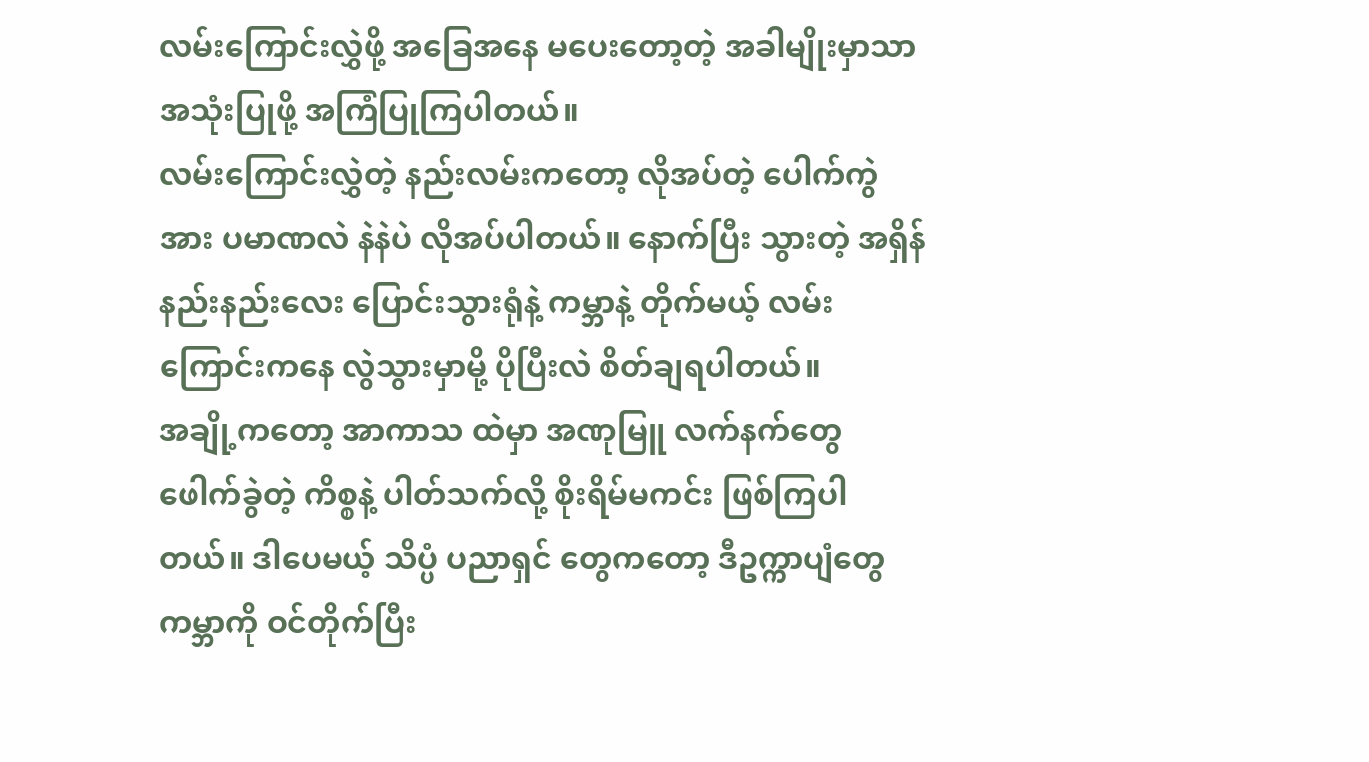လမ်းကြောင်းလွှဲဖို့ အခြေအနေ မပေးတော့တဲ့ အခါမျိုးမှာသာ အသုံးပြုဖို့ အကြံပြုကြပါတယ်။
လမ်းကြောင်းလွှဲတဲ့ နည်းလမ်းကတော့ လိုအပ်တဲ့ ပေါက်ကွဲအား ပမာဏလဲ နဲနဲပဲ လိုအပ်ပါတယ်။ နောက်ပြီး သွားတဲ့ အရှိန် နည်းနည်းလေး ပြောင်းသွားရုံနဲ့ ကမ္ဘာနဲ့ တိုက်မယ့် လမ်းကြောင်းကနေ လွဲသွားမှာမို့ ပိုပြီးလဲ စိတ်ချရပါတယ်။
အချို့ကတော့ အာကာသ ထဲမှာ အဏုမြူ လက်နက်တွေ ဖေါက်ခွဲတဲ့ ကိစ္စနဲ့ ပါတ်သက်လို့ စိုးရိမ်မကင်း ဖြစ်ကြပါတယ်။ ဒါပေမယ့် သိပ္ပံ ပညာရှင် တွေကတော့ ဒီဥက္ကာပျံတွေ ကမ္ဘာကို ဝင်တိုက်ပြီး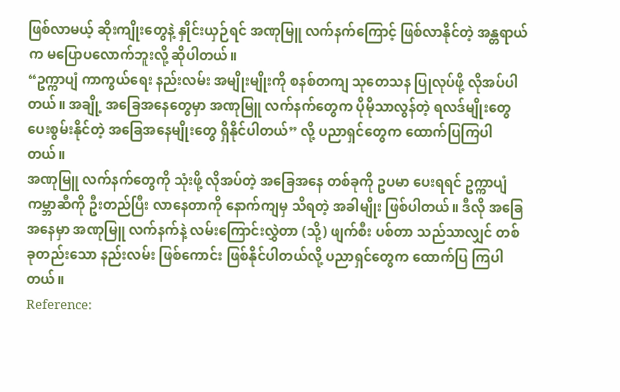ဖြစ်လာမယ့် ဆိုးကျိုးတွေနဲ့ နှိုင်းယှဉ်ရင် အဏုမြူ လက်နက်ကြောင့် ဖြစ်လာနိုင်တဲ့ အန္တရာယ်က မပြောပလောက်ဘူးလို့ ဆိုပါတယ်။
“ဥက္ကာပျံ ကာကွယ်ရေး နည်းလမ်း အမျိုးမျိုးကို စနစ်တကျ သုတေသန ပြုလုပ်ဖို့ လိုအပ်ပါတယ်။ အချို့ အခြေအနေတွေမှာ အဏုမြူ လက်နက်တွေက ပိုမိုသာလွန်တဲ့ ရလဒ်မျိုးတွေ ပေးစွမ်းနိုင်တဲ့ အခြေအနေမျိုးတွေ ရှိနိုင်ပါတယ်” လို့ ပညာရှင်တွေက ထောက်ပြကြပါတယ်။
အဏုမြူ လက်နက်တွေကို သုံးဖို့ လိုအပ်တဲ့ အခြေအနေ တစ်ခုကို ဥပမာ ပေးရရင် ဥက္ကာပျံ ကမ္ဘာဆီကို ဦးတည်ပြီး လာနေတာကို နောက်ကျမှ သိရတဲ့ အခါမျိုး ဖြစ်ပါတယ်။ ဒီလို အခြေအနေမှာ အဏုမြူ လက်နက်နဲ့ လမ်းကြောင်းလွှဲတာ (သို့) ဖျက်စီး ပစ်တာ သည်သာလျှင် တစ်ခုတည်းသော နည်းလမ်း ဖြစ်ကောင်း ဖြစ်နိုင်ပါတယ်လို့ ပညာရှင်တွေက ထောက်ပြ ကြပါတယ်။
Reference: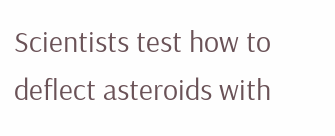Scientists test how to deflect asteroids with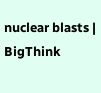nuclear blasts | BigThink